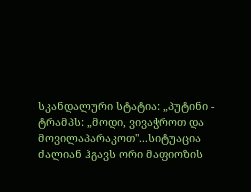სკანდალური სტატია: „პუტინი - ტრამპს: „მოდი, ვივაჭროთ და მოვილაპარაკოთ"...სიტუაცია ძალიან ჰგავს ორი მაფიოზის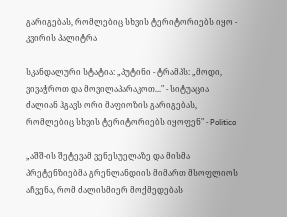გარიგებას, რომლებიც სხვის ტერიტორიებს იყო - კვირის პალიტრა

სკანდალური სტატია: „პუტინი - ტრამპს: „მოდი, ვივაჭროთ და მოვილაპარაკოთ..." - სიტუაცია ძალიან ჰგავს ორი მაფიოზის გარიგებას, რომლებიც სხვის ტერიტორიებს იყოფენ" - Politico

„აშშ-ის შეტევამ ვენესუელაზე და მისმა პრეტენზიებმა გრენლანდიის მიმართ მსოფლიოს აჩვენა, რომ ძალისმიერ მოქმედებას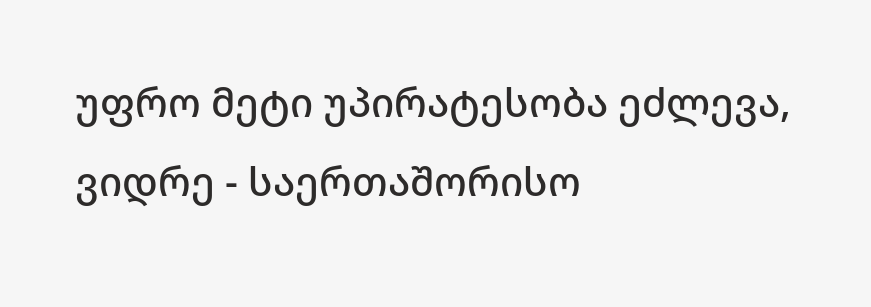უფრო მეტი უპირატესობა ეძლევა, ვიდრე - საერთაშორისო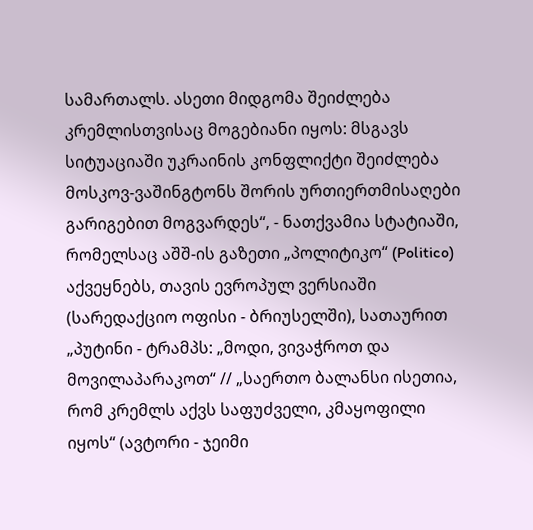სამართალს. ასეთი მიდგომა შეიძლება კრემლისთვისაც მოგებიანი იყოს: მსგავს სიტუაციაში უკრაინის კონფლიქტი შეიძლება მოსკოვ-ვაშინგტონს შორის ურთიერთმისაღები გარიგებით მოგვარდეს“, - ნათქვამია სტატიაში, რომელსაც აშშ-ის გაზეთი „პოლიტიკო“ (Politico) აქვეყნებს, თავის ევროპულ ვერსიაში (სარედაქციო ოფისი - ბრიუსელში), სათაურით „პუტინი - ტრამპს: „მოდი, ვივაჭროთ და მოვილაპარაკოთ“ // „საერთო ბალანსი ისეთია, რომ კრემლს აქვს საფუძველი, კმაყოფილი იყოს“ (ავტორი - ჯეიმი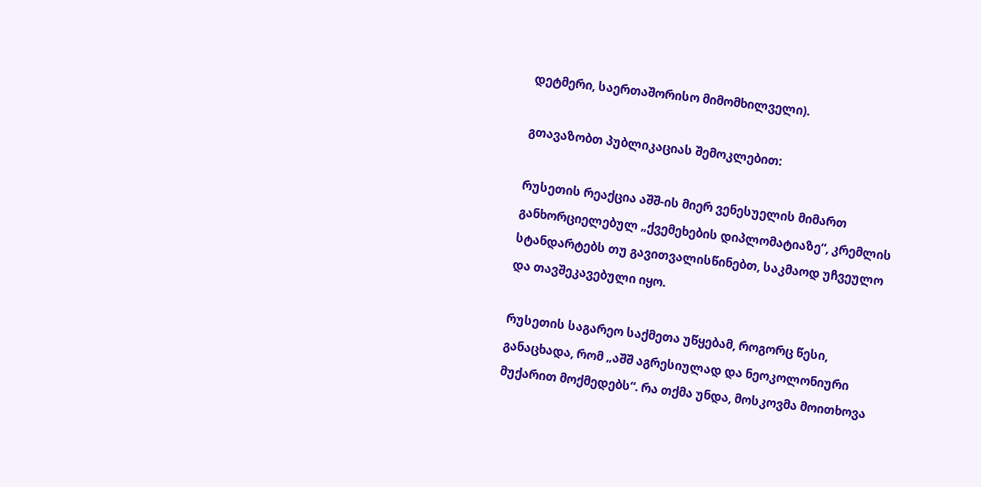დეტმერი, საერთაშორისო მიმომხილველი).

გთავაზობთ პუბლიკაციას შემოკლებით:

რუსეთის რეაქცია აშშ-ის მიერ ვენესუელის მიმართ განხორციელებულ „ქვემეხების დიპლომატიაზე“, კრემლის სტანდარტებს თუ გავითვალისწინებთ, საკმაოდ უჩვეულო და თავშეკავებული იყო.

რუსეთის საგარეო საქმეთა უწყებამ, როგორც წესი, განაცხადა, რომ „აშშ აგრესიულად და ნეოკოლონიური მუქარით მოქმედებს“. რა თქმა უნდა, მოსკოვმა მოითხოვა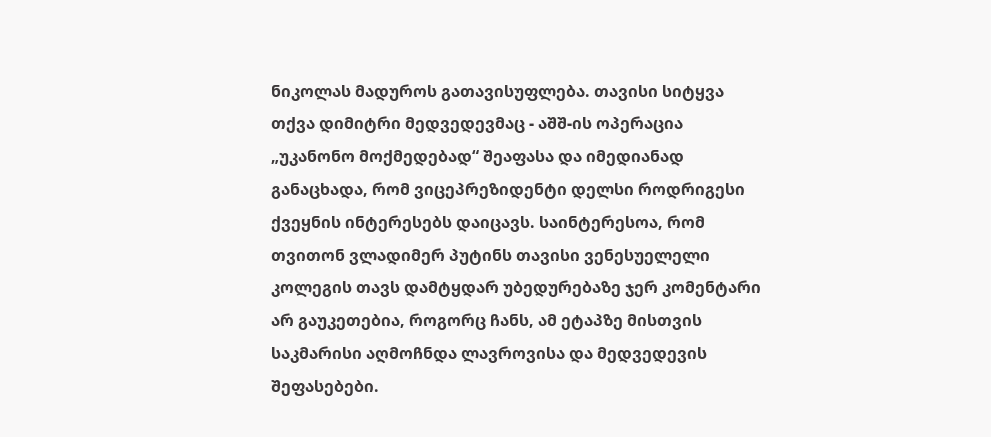ნიკოლას მადუროს გათავისუფლება. თავისი სიტყვა თქვა დიმიტრი მედვედევმაც - აშშ-ის ოპერაცია „უკანონო მოქმედებად“ შეაფასა და იმედიანად განაცხადა, რომ ვიცეპრეზიდენტი დელსი როდრიგესი ქვეყნის ინტერესებს დაიცავს. საინტერესოა, რომ თვითონ ვლადიმერ პუტინს თავისი ვენესუელელი კოლეგის თავს დამტყდარ უბედურებაზე ჯერ კომენტარი არ გაუკეთებია, როგორც ჩანს, ამ ეტაპზე მისთვის საკმარისი აღმოჩნდა ლავროვისა და მედვედევის შეფასებები.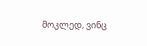მოკლედ, ვინც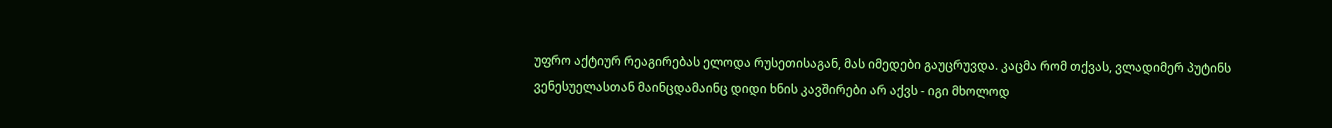უფრო აქტიურ რეაგირებას ელოდა რუსეთისაგან, მას იმედები გაუცრუვდა. კაცმა რომ თქვას, ვლადიმერ პუტინს ვენესუელასთან მაინცდამაინც დიდი ხნის კავშირები არ აქვს - იგი მხოლოდ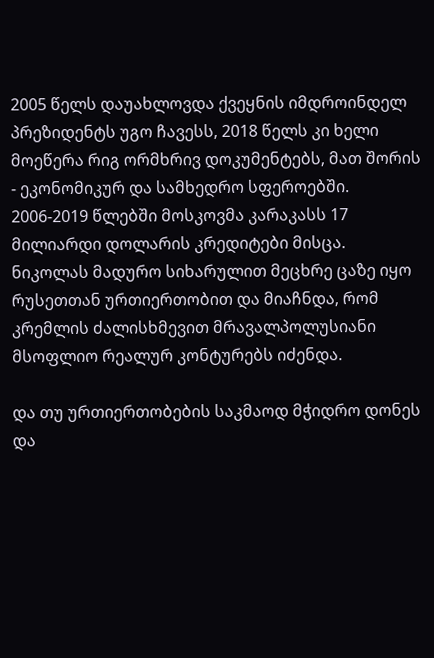2005 წელს დაუახლოვდა ქვეყნის იმდროინდელ პრეზიდენტს უგო ჩავესს, 2018 წელს კი ხელი მოეწერა რიგ ორმხრივ დოკუმენტებს, მათ შორის - ეკონომიკურ და სამხედრო სფეროებში. 2006-2019 წლებში მოსკოვმა კარაკასს 17 მილიარდი დოლარის კრედიტები მისცა. ნიკოლას მადურო სიხარულით მეცხრე ცაზე იყო რუსეთთან ურთიერთობით და მიაჩნდა, რომ კრემლის ძალისხმევით მრავალპოლუსიანი მსოფლიო რეალურ კონტურებს იძენდა.

და თუ ურთიერთობების საკმაოდ მჭიდრო დონეს და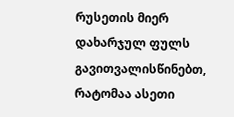რუსეთის მიერ დახარჯულ ფულს გავითვალისწინებთ, რატომაა ასეთი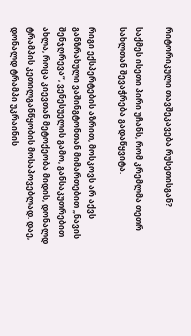რიტორიკული თავშეკავება რუსეთისგან?

საქმეს ისეთი პირი უჩანს, რომ კრემლმა თეთრ სახლთან შევაჭრება გადაწყვიტა.

რიგი ექსპერტების აზრით, მოსკოვს არ აქვს განზრახული ვაშინგტონთან მიმართებით „ნავის შენჯღრევა“, ვენესუელის გამო, განსაკუთრებით ახლა, როცა კიევთან მეტოქეობა მიდის, დონალდ ტრამპის კეთილგანწყობის მოსაპოვებლად. დაე, დონალდ ტრამპი უკრაინის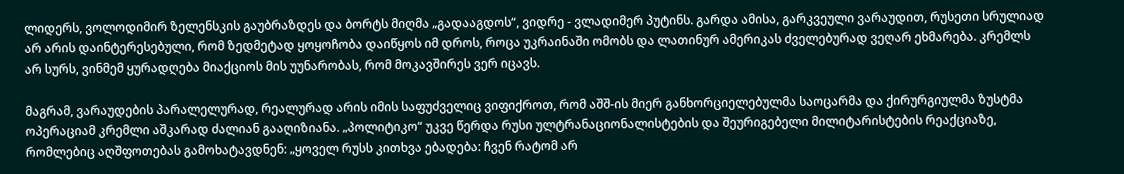ლიდერს, ვოლოდიმირ ზელენსკის გაუბრაზდეს და ბორტს მიღმა „გადააგდოს“, ვიდრე - ვლადიმერ პუტინს. გარდა ამისა, გარკვეული ვარაუდით, რუსეთი სრულიად არ არის დაინტერესებული, რომ ზედმეტად ყოყოჩობა დაიწყოს იმ დროს, როცა უკრაინაში ომობს და ლათინურ ამერიკას ძველებურად ვეღარ ეხმარება. კრემლს არ სურს, ვინმემ ყურადღება მიაქციოს მის უუნარობას, რომ მოკავშირეს ვერ იცავს.

მაგრამ, ვარაუდების პარალელურად, რეალურად არის იმის საფუძველიც ვიფიქროთ, რომ აშშ-ის მიერ განხორციელებულმა საოცარმა და ქირურგიულმა ზუსტმა ოპერაციამ კრემლი აშკარად ძალიან გააღიზიანა. „პოლიტიკო“ უკვე წერდა რუსი ულტრანაციონალისტების და შეურიგებელი მილიტარისტების რეაქციაზე, რომლებიც აღშფოთებას გამოხატავდნენ: „ყოველ რუსს კითხვა ებადება: ჩვენ რატომ არ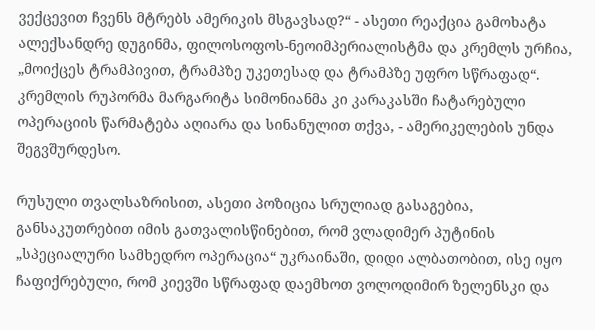ვექცევით ჩვენს მტრებს ამერიკის მსგავსად?“ - ასეთი რეაქცია გამოხატა ალექსანდრე დუგინმა, ფილოსოფოს-ნეოიმპერიალისტმა და კრემლს ურჩია, „მოიქცეს ტრამპივით, ტრამპზე უკეთესად და ტრამპზე უფრო სწრაფად“. კრემლის რუპორმა მარგარიტა სიმონიანმა კი კარაკასში ჩატარებული ოპერაციის წარმატება აღიარა და სინანულით თქვა, - ამერიკელების უნდა შეგვშურდესო.

რუსული თვალსაზრისით, ასეთი პოზიცია სრულიად გასაგებია, განსაკუთრებით იმის გათვალისწინებით, რომ ვლადიმერ პუტინის „სპეციალური სამხედრო ოპერაცია“ უკრაინაში, დიდი ალბათობით, ისე იყო ჩაფიქრებული, რომ კიევში სწრაფად დაემხოთ ვოლოდიმირ ზელენსკი და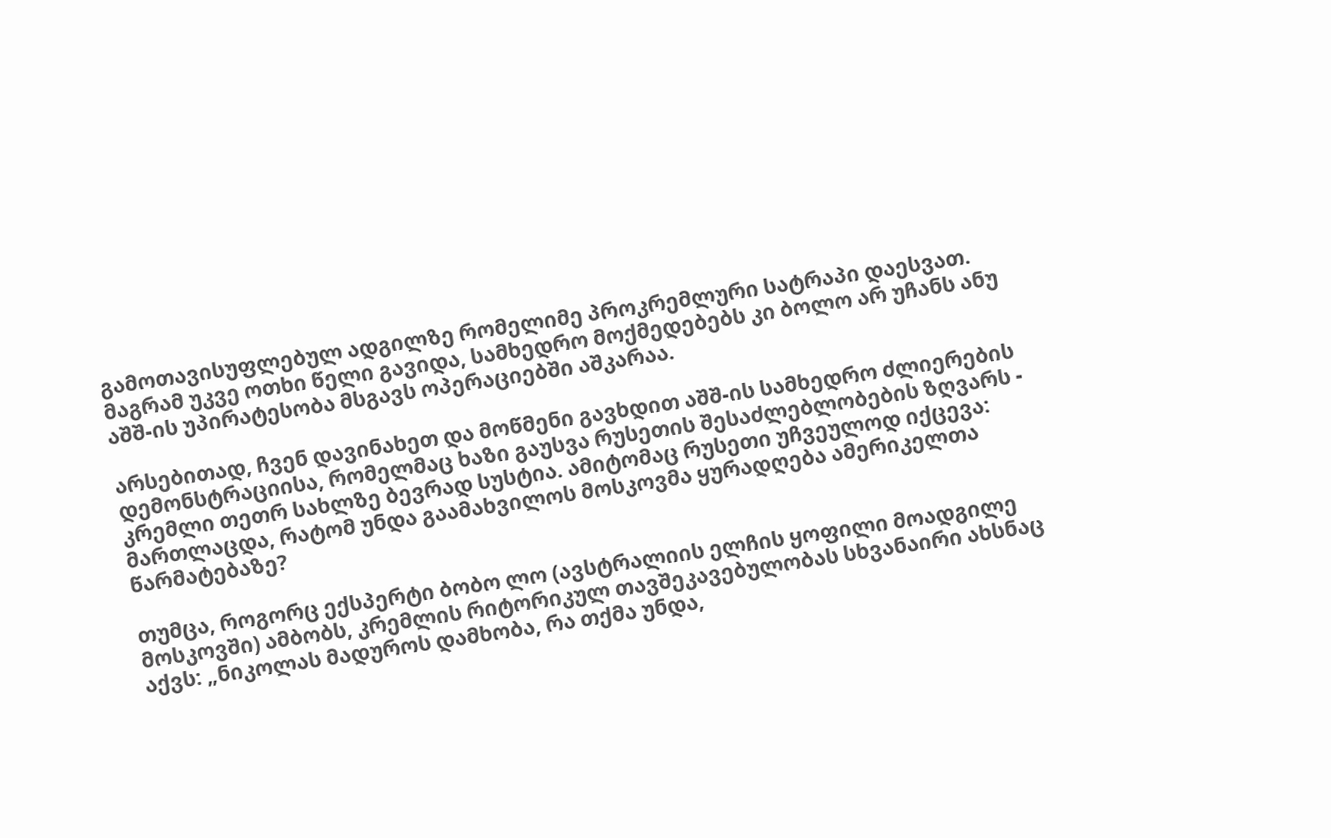გამოთავისუფლებულ ადგილზე რომელიმე პროკრემლური სატრაპი დაესვათ. მაგრამ უკვე ოთხი წელი გავიდა, სამხედრო მოქმედებებს კი ბოლო არ უჩანს ანუ აშშ-ის უპირატესობა მსგავს ოპერაციებში აშკარაა.

არსებითად, ჩვენ დავინახეთ და მოწმენი გავხდით აშშ-ის სამხედრო ძლიერების დემონსტრაციისა, რომელმაც ხაზი გაუსვა რუსეთის შესაძლებლობების ზღვარს - კრემლი თეთრ სახლზე ბევრად სუსტია. ამიტომაც რუსეთი უჩვეულოდ იქცევა: მართლაცდა, რატომ უნდა გაამახვილოს მოსკოვმა ყურადღება ამერიკელთა წარმატებაზე?

თუმცა, როგორც ექსპერტი ბობო ლო (ავსტრალიის ელჩის ყოფილი მოადგილე მოსკოვში) ამბობს, კრემლის რიტორიკულ თავშეკავებულობას სხვანაირი ახსნაც აქვს: „ნიკოლას მადუროს დამხობა, რა თქმა უნდა,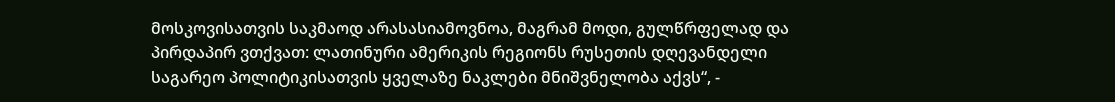მოსკოვისათვის საკმაოდ არასასიამოვნოა, მაგრამ მოდი, გულწრფელად და პირდაპირ ვთქვათ: ლათინური ამერიკის რეგიონს რუსეთის დღევანდელი საგარეო პოლიტიკისათვის ყველაზე ნაკლები მნიშვნელობა აქვს“, -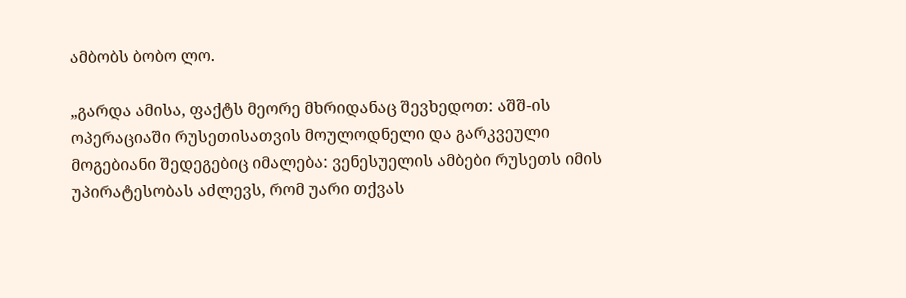ამბობს ბობო ლო.

„გარდა ამისა, ფაქტს მეორე მხრიდანაც შევხედოთ: აშშ-ის ოპერაციაში რუსეთისათვის მოულოდნელი და გარკვეული მოგებიანი შედეგებიც იმალება: ვენესუელის ამბები რუსეთს იმის უპირატესობას აძლევს, რომ უარი თქვას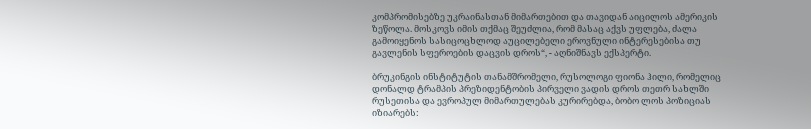კომპრომისებზე უკრაინასთან მიმართებით და თავიდან აიცილოს ამერიკის ზეწოლა. მოსკოვს იმის თქმაც შეუძლია, რომ მასაც აქვს უფლება, ძალა გამოიყენოს სასიცოცხლოდ აუცილებელი ეროვნული ინტერესებისა თუ გავლენის სფეროების დაცვის დროს“, - აღნიშნავს ექსპერტი.

ბრუკინგის ინსტიტუტის თანამშრომელი, რუსოლოგი ფიონა ჰილი, რომელიც დონალდ ტრამპის პრეზიდენტობის პირველი ვადის დროს თეთრ სახლში რუსეთისა და ევროპულ მიმართულებას კურირებდა, ბობო ლოს პოზიციას იზიარებს: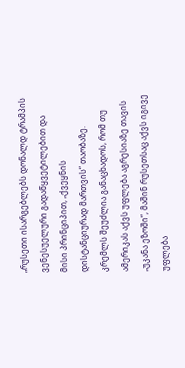„რუსეთი ისარგებლებს დონალდ ტრამპის ვენესუელური გადაწყვეტილებით და მისი პრინციპით, „ქვეყნის დისტანციურად მართვის“ თაობაზე. კრემლს შეუძლია განაცხადოს, რომ თუ ამერიკას აქვს უფლება აგრესიაზე თავის „უკანა ეზოში“, მაშინ რუსეთსაც აქვს იგივე უფლება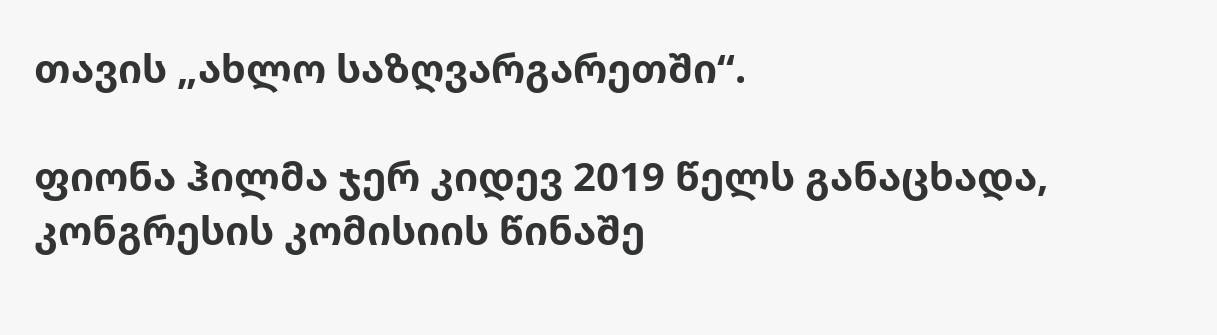თავის „ახლო საზღვარგარეთში“.

ფიონა ჰილმა ჯერ კიდევ 2019 წელს განაცხადა, კონგრესის კომისიის წინაშე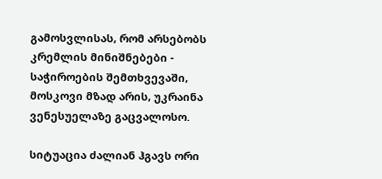გამოსვლისას, რომ არსებობს კრემლის მინიშნებები - საჭიროების შემთხვევაში, მოსკოვი მზად არის, უკრაინა ვენესუელაზე გაცვალოსო.

სიტუაცია ძალიან ჰგავს ორი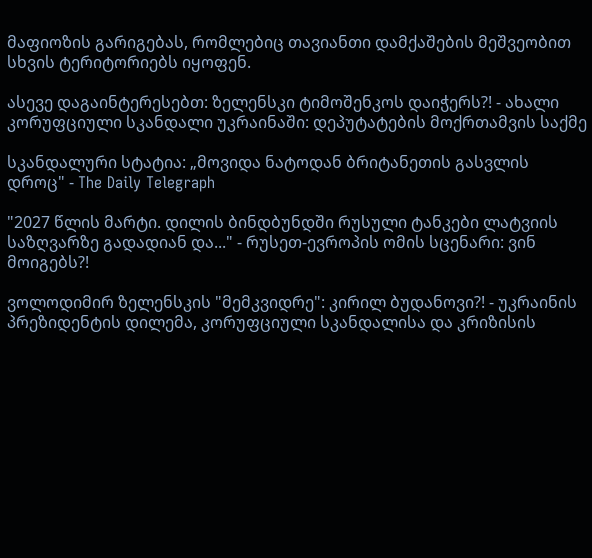მაფიოზის გარიგებას, რომლებიც თავიანთი დამქაშების მეშვეობით სხვის ტერიტორიებს იყოფენ.

ასევე დაგაინტერესებთ: ზელენსკი ტიმოშენკოს დაიჭერს?! - ახალი კორუფციული სკანდალი უკრაინაში: დეპუტატების მოქრთამვის საქმე

სკანდალური სტატია: „მოვიდა ნატოდან ბრიტანეთის გასვლის დროც" - The Daily Telegraph

"2027 წლის მარტი. დილის ბინდბუნდში რუსული ტანკები ლატვიის საზღვარზე გადადიან და..." - რუსეთ-ევროპის ომის სცენარი: ვინ მოიგებს?!

ვოლოდიმირ ზელენსკის "მემკვიდრე": კირილ ბუდანოვი?! - უკრაინის პრეზიდენტის დილემა, კორუფციული სკანდალისა და კრიზისის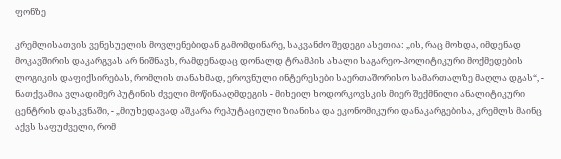ფონზე

კრემლისათვის ვენესუელის მოვლენებიდან გამომდინარე, საკვანძო შედეგი ასეთია: „ის, რაც მოხდა, იმდენად მოკავშირის დაკარგვას არ ნიშნავს, რამდენადაც დონალდ ტრამპის ახალი საგარეო-პოლიტიკური მოქმედების ლოგიკის დაფიქსირებას, რომლის თანახმად, ეროვნული ინტერესები საერთაშორისო სამართალზე მაღლა დგას“, - ნათქვამია ვლადიმერ პუტინის ძველი მოწინააღმდეგის - მიხეილ ხოდორკოვსკის მიერ შექმნილი ანალიტიკური ცენტრის დასკვნაში, - „მიუხედავად აშკარა რეპუტაციული ზიანისა და ეკონომიკური დანაკარგებისა, კრემლს მაინც აქვს საფუძველი, რომ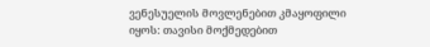ვენესუელის მოვლენებით კმაყოფილი იყოს: თავისი მოქმედებით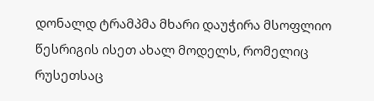დონალდ ტრამპმა მხარი დაუჭირა მსოფლიო წესრიგის ისეთ ახალ მოდელს, რომელიც რუსეთსაც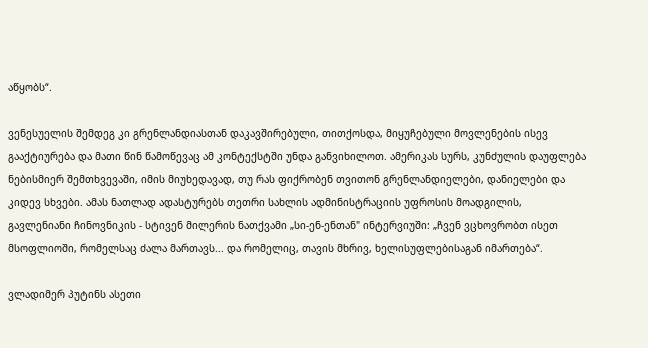აწყობს“.

ვენესუელის შემდეგ კი გრენლანდიასთან დაკავშირებული, თითქოსდა, მიყუჩებული მოვლენების ისევ გააქტიურება და მათი წინ წამოწევაც ამ კონტექსტში უნდა განვიხილოთ. ამერიკას სურს, კუნძულის დაუფლება ნებისმიერ შემთხვევაში, იმის მიუხედავად, თუ რას ფიქრობენ თვითონ გრენლანდიელები, დანიელები და კიდევ სხვები. ამას ნათლად ადასტურებს თეთრი სახლის ადმინისტრაციის უფროსის მოადგილის, გავლენიანი ჩინოვნიკის - სტივენ მილერის ნათქვამი „სი-ენ-ენთან" ინტერვიუში: „ჩვენ ვცხოვრობთ ისეთ მსოფლიოში, რომელსაც ძალა მართავს... და რომელიც, თავის მხრივ, ხელისუფლებისაგან იმართება“.

ვლადიმერ პუტინს ასეთი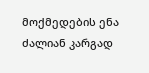მოქმედების ენა ძალიან კარგად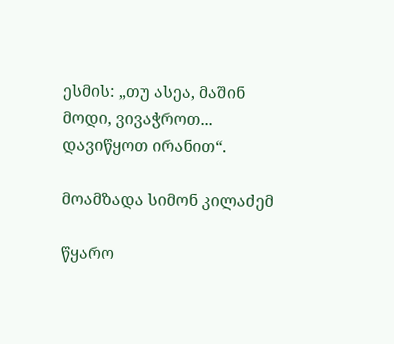ესმის: „თუ ასეა, მაშინ მოდი, ვივაჭროთ... დავიწყოთ ირანით“.

მოამზადა სიმონ კილაძემ

წყარო